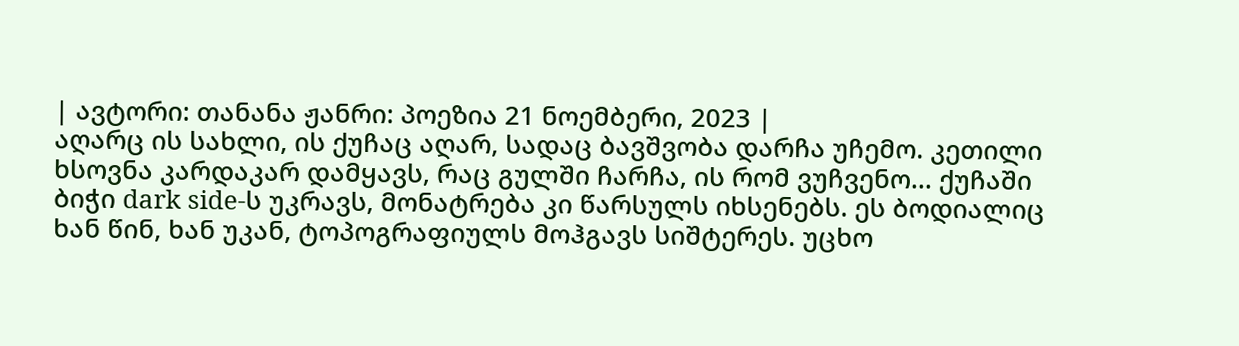| ავტორი: თანანა ჟანრი: პოეზია 21 ნოემბერი, 2023 |
აღარც ის სახლი, ის ქუჩაც აღარ, სადაც ბავშვობა დარჩა უჩემო. კეთილი ხსოვნა კარდაკარ დამყავს, რაც გულში ჩარჩა, ის რომ ვუჩვენო... ქუჩაში ბიჭი dark side-ს უკრავს, მონატრება კი წარსულს იხსენებს. ეს ბოდიალიც ხან წინ, ხან უკან, ტოპოგრაფიულს მოჰგავს სიშტერეს. უცხო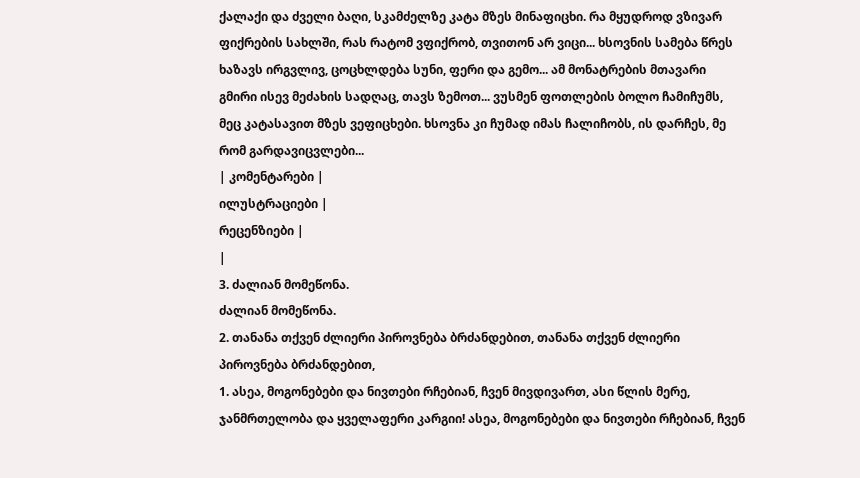ქალაქი და ძველი ბაღი, სკამძელზე კატა მზეს მინაფიცხი. რა მყუდროდ ვზივარ ფიქრების სახლში, რას რატომ ვფიქრობ, თვითონ არ ვიცი... ხსოვნის სამება წრეს ხაზავს ირგვლივ, ცოცხლდება სუნი, ფერი და გემო... ამ მონატრების მთავარი გმირი ისევ მეძახის სადღაც, თავს ზემოთ... ვუსმენ ფოთლების ბოლო ჩამიჩუმს, მეც კატასავით მზეს ვეფიცხები. ხსოვნა კი ჩუმად იმას ჩალიჩობს, ის დარჩეს, მე რომ გარდავიცვლები...
| კომენტარები |
ილუსტრაციები |
რეცენზიები |
|
3. ძალიან მომეწონა.
ძალიან მომეწონა.
2. თანანა თქვენ ძლიერი პიროვნება ბრძანდებით, თანანა თქვენ ძლიერი პიროვნება ბრძანდებით,
1. ასეა, მოგონებები და ნივთები რჩებიან, ჩვენ მივდივართ, ასი წლის მერე, ჯანმრთელობა და ყველაფერი კარგიი! ასეა, მოგონებები და ნივთები რჩებიან, ჩვენ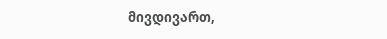მივდივართ,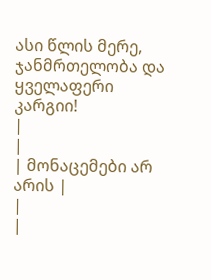ასი წლის მერე, ჯანმრთელობა და ყველაფერი კარგიი!
|
|
| მონაცემები არ არის |
|
|